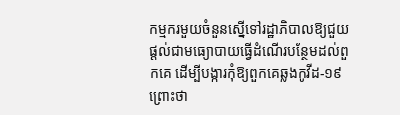កម្មករមួយចំនួនស្នើទៅរដ្ឋាភិបាលឱ្យជួយផ្តល់ជាមធ្យោបាយធ្វើដំណើរបន្ថែមដល់ពួកគេ ដើម្បីបង្ការកុំឱ្យពួកគេឆ្លងកូវីដ-១៩ ព្រោះថា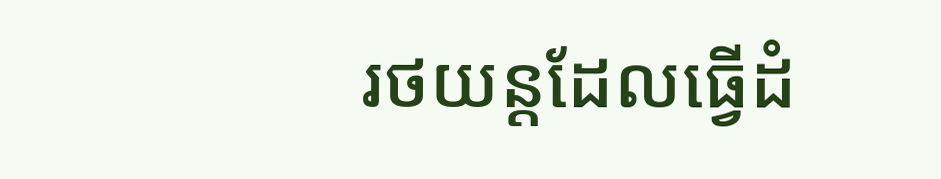រថយន្តដែលធ្វើដំ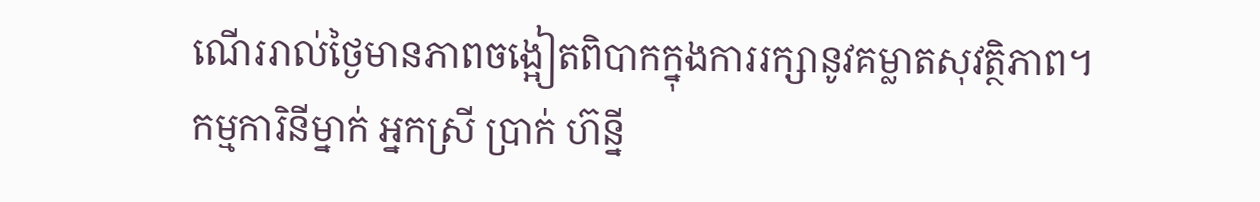ណើររាល់ថ្ងៃមានភាពចង្អៀតពិបាកក្នុងការរក្សានូវគម្លាតសុវត្ថិភាព។
កម្មការិនីម្នាក់ អ្នកស្រី ប្រាក់ ហ៊ន្នី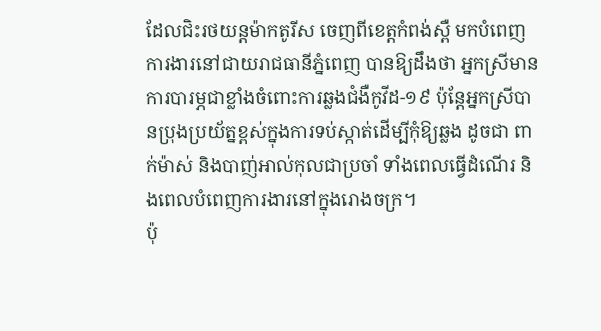ដែលជិះរថយន្តម៉ាកតូរីស ចេញពីខេត្តកំពង់ស្ពឺ មកបំពេញការងារនៅជាយរាជធានីភ្នំពេញ បានឱ្យដឹងថា អ្នកស្រីមានការបារម្ភជាខ្លាំងចំពោះការឆ្លងជំងឺកូវីដ-១៩ ប៉ុន្តែអ្នកស្រីបានប្រុងប្រយ័ត្នខ្ពស់ក្នុងការទប់ស្កាត់ដើម្បីកុំឱ្យឆ្លង ដូចជា ពាក់ម៉ាស់ និងបាញ់អាល់កុលជាប្រចាំ ទាំងពេលធ្វើដំណើរ និងពេលបំពេញការងារនៅក្នុងរោងចក្រ។
ប៉ុ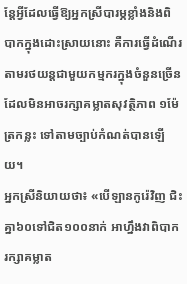ន្តែអ្វីដែលធ្វើឱ្យអ្នកស្រីបារម្ភខ្លាំងនិងពិបាកក្នុងដោះស្រាយនោះ គឺការធ្វើដំណើរតាមរថយន្តជាមួយកម្មករក្នុងចំនួនច្រើន ដែលមិនអាចរក្សាគម្លាតសុវត្ថិភាព ១ម៉ែត្រកន្លះ ទៅតាមច្បាប់កំណត់បានឡើយ។
អ្នកស្រីនិយាយថា៖ «បើឡានកូរ៉េវិញ ជិះគ្នា៦០ទៅជិត១០០នាក់ អាហ្នឹងវាពិបាករក្សាគម្លាត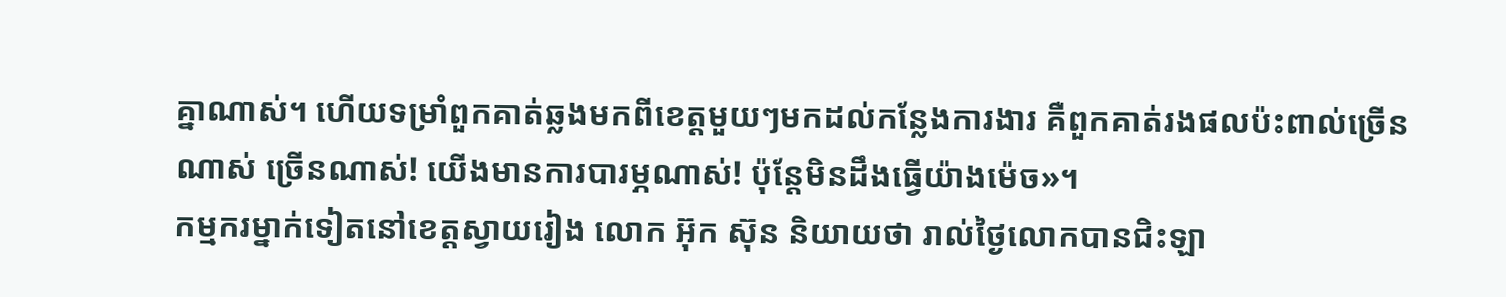គ្នាណាស់។ ហើយទម្រាំពួកគាត់ឆ្លងមកពីខេត្តមួយៗមកដល់កន្លែងការងារ គឺពួកគាត់រងផលប៉ះពាល់ច្រើនណាស់ ច្រើនណាស់! យើងមានការបារម្ភណាស់! ប៉ុន្តែមិនដឹងធ្វើយ៉ាងម៉េច»។
កម្មករម្នាក់ទៀតនៅខេត្តស្វាយរៀង លោក អ៊ុក ស៊ុន និយាយថា រាល់ថ្ងៃលោកបានជិះឡា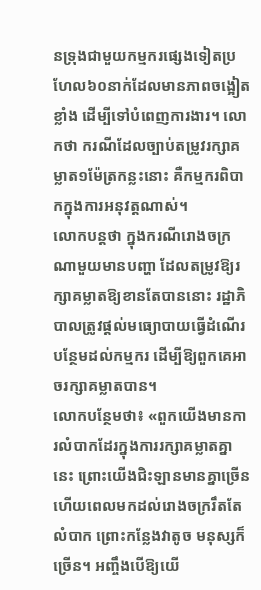នទ្រុងជាមួយកម្មករផ្សេងទៀតប្រហែល៦០នាក់ដែលមានភាពចង្អៀតខ្លាំង ដើម្បីទៅបំពេញការងារ។ លោកថា ករណីដែលច្បាប់តម្រូវរក្សាគម្លាត១ម៉ែត្រកន្លះនោះ គឺកម្មករពិបាកក្នុងការអនុវត្តណាស់។
លោកបន្តថា ក្នុងករណីរោងចក្រណាមួយមានបញ្ហា ដែលតម្រូវឱ្យរក្សាគម្លាតឱ្យខានតែបាននោះ រដ្ឋាភិបាលត្រូវផ្តល់មធ្យោបាយធ្វើដំណើរបន្ថែមដល់កម្មករ ដើម្បីឱ្យពួកគេអាចរក្សាគម្លាតបាន។
លោកបន្ថែមថា៖ «ពួកយើងមានការលំបាកដែរក្នុងការរក្សាគម្លាតគ្នានេះ ព្រោះយើងជិះឡានមានគ្នាច្រើន ហើយពេលមកដល់រោងចក្ររឹតតែលំបាក ព្រោះកន្លែងវាតូច មនុស្សក៏ច្រើន។ អញ្ចឹងបើឱ្យយើ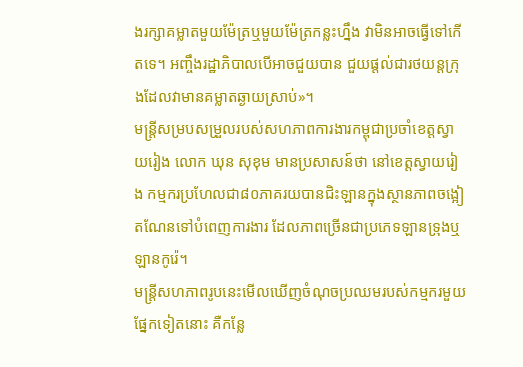ងរក្សាគម្លាតមួយម៉ែត្រឬមួយម៉ែត្រកន្លះហ្នឹង វាមិនអាចធ្វើទៅកើតទេ។ អញ្ចឹងរដ្ឋាភិបាលបើអាចជួយបាន ជួយផ្តល់ជារថយន្តក្រុងដែលវាមានគម្លាតឆ្ងាយស្រាប់»។
មន្ត្រីសម្របសម្រួលរបស់សហភាពការងារកម្ពុជាប្រចាំខេត្តស្វាយរៀង លោក ឃុន សុខុម មានប្រសាសន៍ថា នៅខេត្តស្វាយរៀង កម្មករប្រហែលជា៨០ភាគរយបានជិះឡានក្នុងស្ថានភាពចង្អៀតណែនទៅបំពេញការងារ ដែលភាពច្រើនជាប្រភេទឡានទ្រុងឬឡានកូរ៉េ។
មន្ត្រីសហភាពរូបនេះមើលឃើញចំណុចប្រឈមរបស់កម្មករមួយផ្នែកទៀតនោះ គឺកន្លែ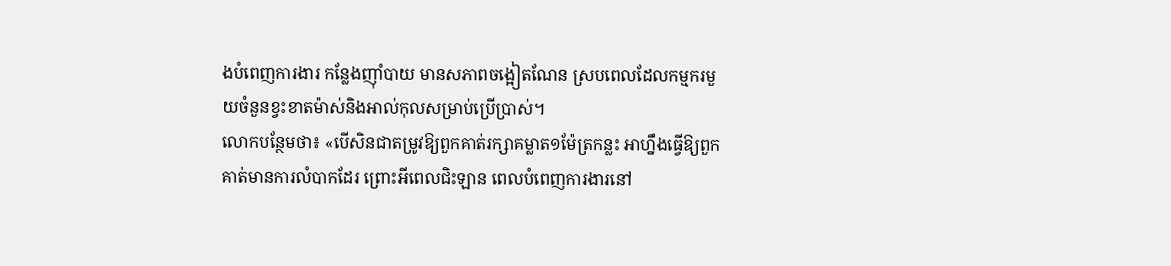ងបំពេញការងារ កន្លែងញ៉ាំបាយ មានសភាពចង្អៀតណែន ស្របពេលដែលកម្មករមួយចំនួនខ្វះខាតម៉ាស់និងអាល់កុលសម្រាប់ប្រើប្រាស់។
លោកបន្ថែមថា៖ «បើសិនជាតម្រូវឱ្យពួកគាត់រក្សាគម្លាត១ម៉ែត្រកន្លះ អាហ្នឹងធ្វើឱ្យពួកគាត់មានការលំបាកដែរ ព្រោះអីពេលជិះឡាន ពេលបំពេញការងារនៅ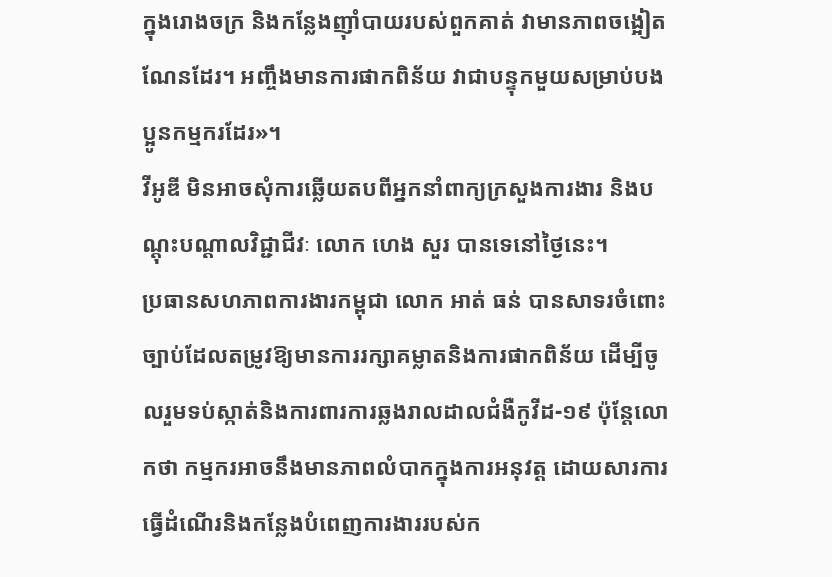ក្នុងរោងចក្រ និងកន្លែងញ៉ាំបាយរបស់ពួកគាត់ វាមានភាពចង្អៀតណែនដែរ។ អញ្ចឹងមានការផាកពិន័យ វាជាបន្ទុកមួយសម្រាប់បងប្អូនកម្មករដែរ»។
វីអូឌី មិនអាចសុំការឆ្លើយតបពីអ្នកនាំពាក្យក្រសួងការងារ និងបណ្តុះបណ្តាលវិជ្ជាជីវៈ លោក ហេង សួរ បានទេនៅថ្ងៃនេះ។
ប្រធានសហភាពការងារកម្ពុជា លោក អាត់ ធន់ បានសាទរចំពោះច្បាប់ដែលតម្រូវឱ្យមានការរក្សាគម្លាតនិងការផាកពិន័យ ដើម្បីចូលរួមទប់ស្កាត់និងការពារការឆ្លងរាលដាលជំងឺកូវីដ-១៩ ប៉ុន្តែលោកថា កម្មករអាចនឹងមានភាពលំបាកក្នុងការអនុវត្ត ដោយសារការធ្វើដំណើរនិងកន្លែងបំពេញការងាររបស់ក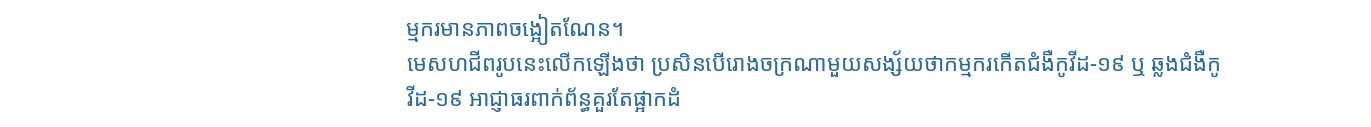ម្មករមានភាពចង្អៀតណែន។
មេសហជីពរូបនេះលើកឡើងថា ប្រសិនបើរោងចក្រណាមួយសង្ស័យថាកម្មករកើតជំងឺកូវីដ-១៩ ឬ ឆ្លងជំងឺកូវីដ-១៩ អាជ្ញាធរពាក់ព័ន្ធគួរតែផ្អាកដំ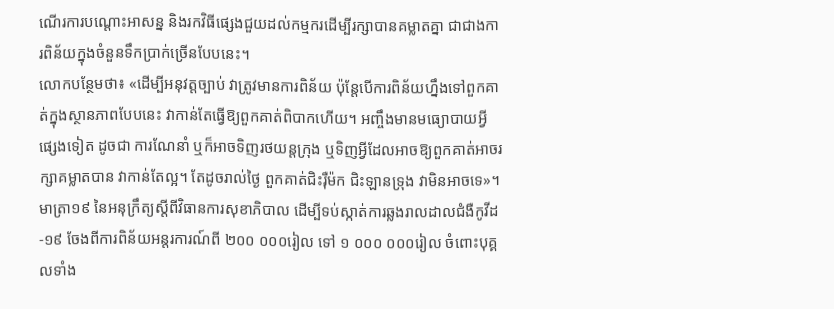ណើរការបណ្ដោះអាសន្ន និងរកវិធីផ្សេងជួយដល់កម្មករដើម្បីរក្សាបានគម្លាតគ្នា ជាជាងការពិន័យក្នុងចំនួនទឹកប្រាក់ច្រើនបែបនេះ។
លោកបន្ថែមថា៖ «ដើម្បីអនុវត្តច្បាប់ វាត្រូវមានការពិន័យ ប៉ុន្តែបើការពិន័យហ្នឹងទៅពួកគាត់ក្នុងស្ថានភាពបែបនេះ វាកាន់តែធ្វើឱ្យពួកគាត់ពិបាកហើយ។ អញ្ចឹងមានមធ្យោបាយអ្វីផ្សេងទៀត ដូចជា ការណែនាំ ឬក៏អាចទិញរថយន្តក្រុង ឬទិញអ្វីដែលអាចឱ្យពួកគាត់អាចរក្សាគម្លាតបាន វាកាន់តែល្អ។ តែដូចរាល់ថ្ងៃ ពួកគាត់ជិះរ៉ឺម៉ក ជិះឡានទ្រុង វាមិនអាចទេ»។
មាត្រា១៩ នៃអនុក្រឹត្យស្តីពីវិធានការសុខាភិបាល ដើម្បីទប់ស្កាត់ការឆ្លងរាលដាលជំងឺកូវីដ-១៩ ចែងពីការពិន័យអន្តរការណ៍ពី ២០០ ០០០រៀល ទៅ ១ ០០០ ០០០រៀល ចំពោះបុគ្គលទាំង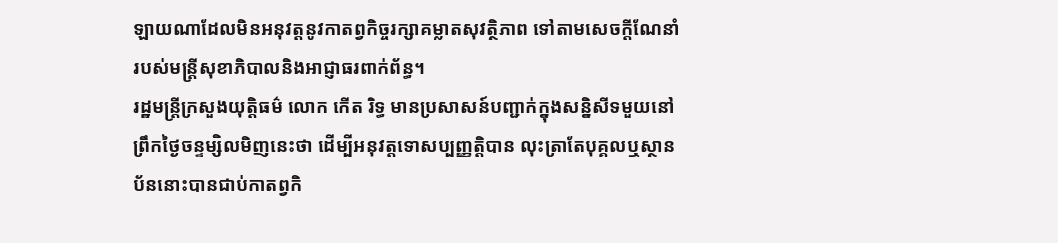ឡាយណាដែលមិនអនុវត្តនូវកាតព្វកិច្ចរក្សាគម្លាតសុវត្ថិភាព ទៅតាមសេចក្តីណែនាំរបស់មន្ត្រីសុខាភិបាលនិងអាជ្ញាធរពាក់ព័ន្ធ។
រដ្ឋមន្ត្រីក្រសួងយុត្តិធម៌ លោក កើត រិទ្ធ មានប្រសាសន៍បញ្ជាក់ក្នុងសន្និសីទមួយនៅព្រឹកថ្ងៃចន្ទម្សិលមិញនេះថា ដើម្បីអនុវត្តទោសប្បញ្ញត្តិបាន លុះត្រាតែបុគ្គលឬស្ថានប័ននោះបានជាប់កាតព្វកិ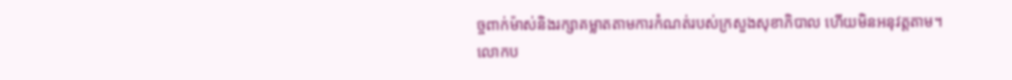ច្ចពាក់ម៉ាស់និងរក្សាគម្លាតតាមការកំណត់របស់ក្រសួងសុខាភិបាល ហើយមិនអនុវត្តតាម។
លោកប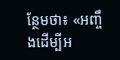ន្ថែមថា៖ «អញ្ចឹងដើម្បីអ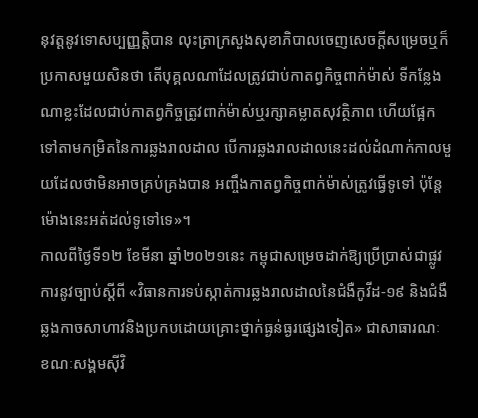នុវត្តនូវទោសប្បញ្ញត្តិបាន លុះត្រាក្រសួងសុខាភិបាលចេញសេចក្តីសម្រេចឬក៏ប្រកាសមួយសិនថា តើបុគ្គលណាដែលត្រូវជាប់កាតព្វកិច្ចពាក់ម៉ាស់ ទីកន្លែងណាខ្លះដែលជាប់កាតព្វកិច្ចត្រូវពាក់ម៉ាស់ឬរក្សាគម្លាតសុវត្ថិភាព ហើយផ្អែកទៅតាមកម្រិតនៃការឆ្លងរាលដាល បើការឆ្លងរាលដាលនេះដល់ដំណាក់កាលមួយដែលថាមិនអាចគ្រប់គ្រងបាន អញ្ចឹងកាតព្វកិច្ចពាក់ម៉ាស់ត្រូវធ្វើទូទៅ ប៉ុន្តែម៉ោងនេះអត់ដល់ទូទៅទេ»។
កាលពីថ្ងៃទី១២ ខែមីនា ឆ្នាំ២០២១នេះ កម្ពុជាសម្រេចដាក់ឱ្យប្រើប្រាស់ជាផ្លូវការនូវច្បាប់ស្តីពី «វិធានការទប់ស្កាត់ការឆ្លងរាលដាលនៃជំងឺកូវីដ-១៩ និងជំងឺឆ្លងកាចសាហាវនិងប្រកបដោយគ្រោះថ្នាក់ធ្ងន់ធ្ងរផ្សេងទៀត» ជាសាធារណៈ ខណៈសង្គមស៊ីវិ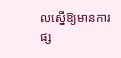លស្នើឱ្យមានការផ្ស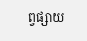ព្វផ្សាយ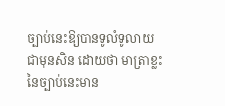ច្បាប់នេះឱ្យបានទូលំទូលាយជាមុនសិន ដោយថា មាត្រាខ្លះនៃច្បាប់នេះមាន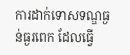ការដាក់ទោសទណ្ឌធ្ងន់ធ្ងរពេក ដែលធ្វើ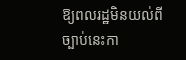ឱ្យពលរដ្ឋមិនយល់ពីច្បាប់នេះកា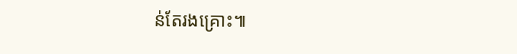ន់តែរងគ្រោះ៕